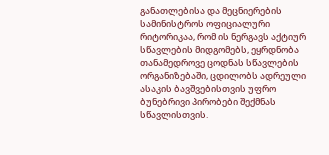განათლებისა და მეცნიერების სამინისტროს ოფიციალური რიტორიკაა, რომ ის ნერგავს აქტიურ სწავლების მიდგომებს, ეყრდნობა თანამედროვე ცოდნას სწავლების ორგანიზებაში, ცდილობს ადრეული ასაკის ბავშვებისთვის უფრო ბუნებრივი პირობები შექმნას სწავლისთვის.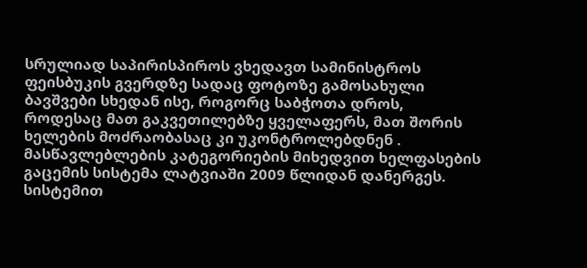სრულიად საპირისპიროს ვხედავთ სამინისტროს ფეისბუკის გვერდზე სადაც ფოტოზე გამოსახული ბავშვები სხედან ისე, როგორც საბჭოთა დროს, როდესაც მათ გაკვეთილებზე ყველაფერს, მათ შორის ხელების მოძრაობასაც კი უკონტროლებდნენ .
მასწავლებლების კატეგორიების მიხედვით ხელფასების გაცემის სისტემა ლატვიაში 2009 წლიდან დანერგეს. სისტემით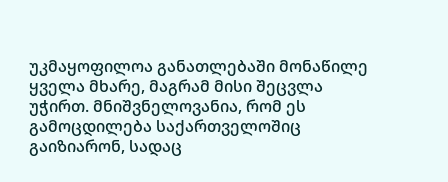უკმაყოფილოა განათლებაში მონაწილე ყველა მხარე, მაგრამ მისი შეცვლა უჭირთ. მნიშვნელოვანია, რომ ეს გამოცდილება საქართველოშიც გაიზიარონ, სადაც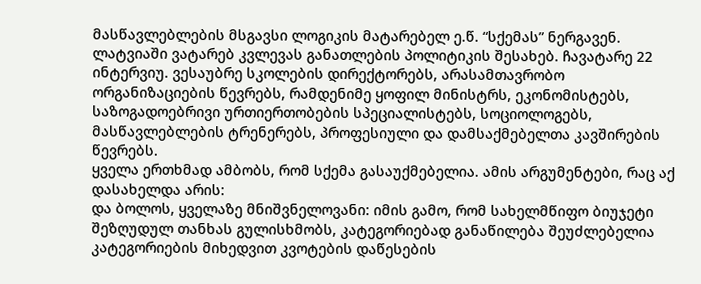მასწავლებლების მსგავსი ლოგიკის მატარებელ ე.წ. “სქემას” ნერგავენ.
ლატვიაში ვატარებ კვლევას განათლების პოლიტიკის შესახებ. ჩავატარე 22 ინტერვიუ. ვესაუბრე სკოლების დირექტორებს, არასამთავრობო ორგანიზაციების წევრებს, რამდენიმე ყოფილ მინისტრს, ეკონომისტებს, საზოგადოებრივი ურთიერთობების სპეციალისტებს, სოციოლოგებს, მასწავლებლების ტრენერებს, პროფესიული და დამსაქმებელთა კავშირების წევრებს.
ყველა ერთხმად ამბობს, რომ სქემა გასაუქმებელია. ამის არგუმენტები, რაც აქ დასახელდა არის:
და ბოლოს, ყველაზე მნიშვნელოვანი: იმის გამო, რომ სახელმწიფო ბიუჯეტი შეზღუდულ თანხას გულისხმობს, კატეგორიებად განაწილება შეუძლებელია კატეგორიების მიხედვით კვოტების დაწესების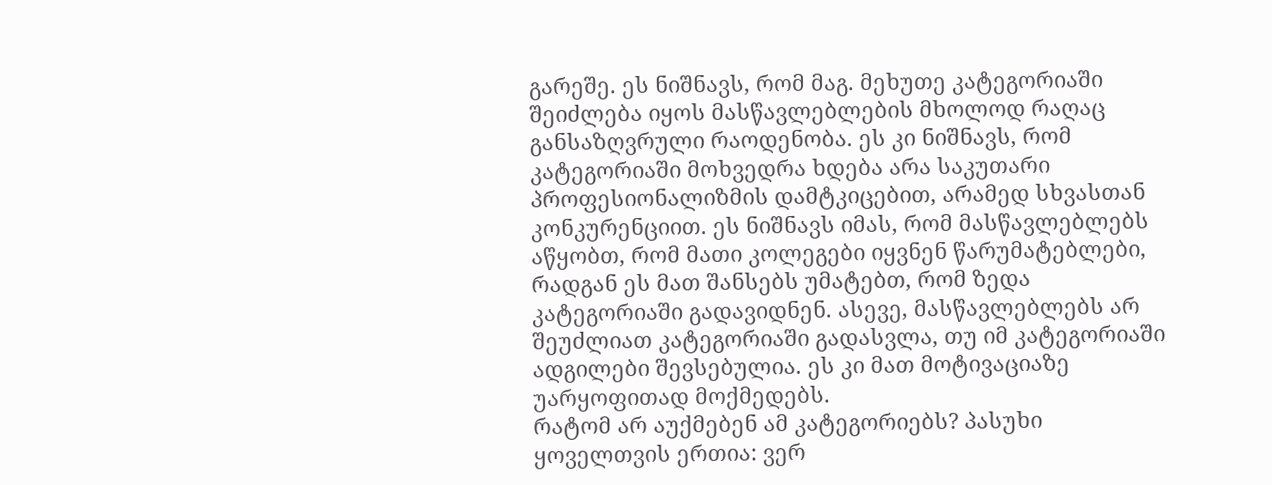გარეშე. ეს ნიშნავს, რომ მაგ. მეხუთე კატეგორიაში შეიძლება იყოს მასწავლებლების მხოლოდ რაღაც განსაზღვრული რაოდენობა. ეს კი ნიშნავს, რომ კატეგორიაში მოხვედრა ხდება არა საკუთარი პროფესიონალიზმის დამტკიცებით, არამედ სხვასთან კონკურენციით. ეს ნიშნავს იმას, რომ მასწავლებლებს აწყობთ, რომ მათი კოლეგები იყვნენ წარუმატებლები, რადგან ეს მათ შანსებს უმატებთ, რომ ზედა კატეგორიაში გადავიდნენ. ასევე, მასწავლებლებს არ შეუძლიათ კატეგორიაში გადასვლა, თუ იმ კატეგორიაში ადგილები შევსებულია. ეს კი მათ მოტივაციაზე უარყოფითად მოქმედებს.
რატომ არ აუქმებენ ამ კატეგორიებს? პასუხი ყოველთვის ერთია: ვერ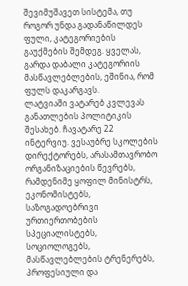შევიმუშავეთ სისტემა, თუ როგორ უნდა გადანაწილდეს ფული, კატეგორიების გაუქმების შემდეგ. ყველას, გარდა დაბალი კატეგორიის მასწავლებლების, ეშინია, რომ ფულს დაკარგავს.
ლატვიაში ვატარებ კვლევას განათლების პოლიტიკის შესახებ. ჩავატარე 22 ინტერვიუ. ვესაუბრე სკოლების დირექტორებს, არასამთავრობო ორგანიზაციების წევრებს, რამდენიმე ყოფილ მინისტრს, ეკონომისტებს, საზოგადოებრივი ურთიერთობების სპეციალისტებს, სოციოლოგებს, მასწავლებლების ტრენერებს, პროფესიული და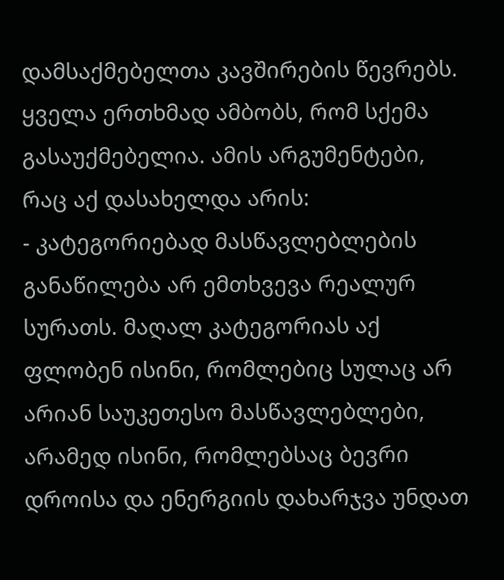დამსაქმებელთა კავშირების წევრებს.
ყველა ერთხმად ამბობს, რომ სქემა გასაუქმებელია. ამის არგუმენტები, რაც აქ დასახელდა არის:
- კატეგორიებად მასწავლებლების განაწილება არ ემთხვევა რეალურ სურათს. მაღალ კატეგორიას აქ ფლობენ ისინი, რომლებიც სულაც არ არიან საუკეთესო მასწავლებლები, არამედ ისინი, რომლებსაც ბევრი დროისა და ენერგიის დახარჯვა უნდათ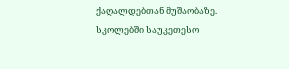ქაღალდებთან მუშაობაზე. სკოლებში საუკეთესო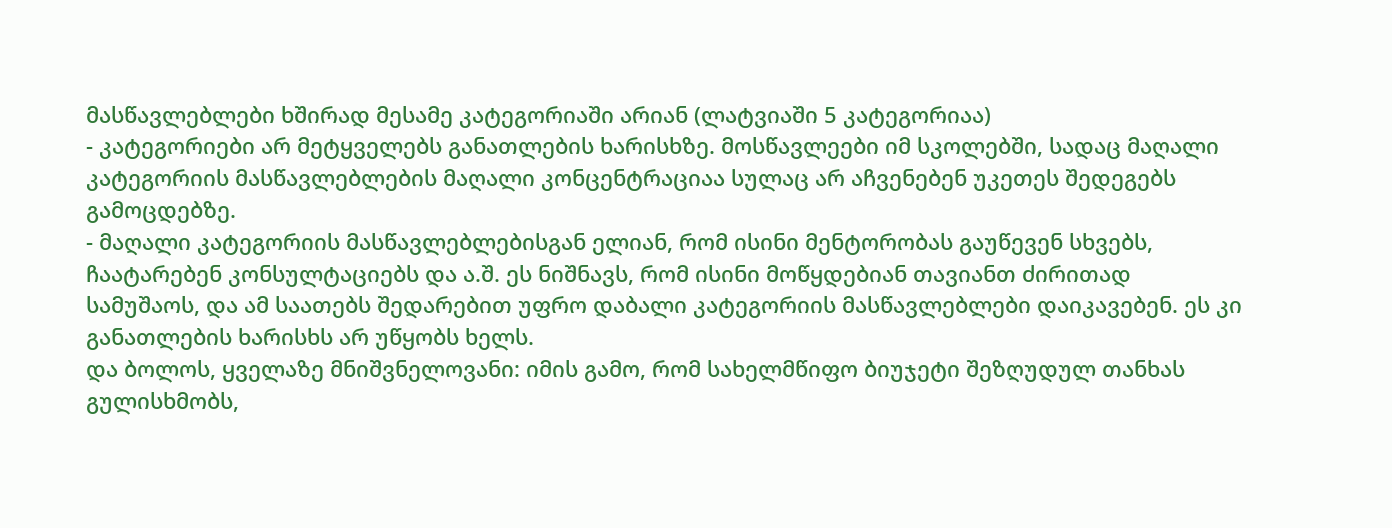მასწავლებლები ხშირად მესამე კატეგორიაში არიან (ლატვიაში 5 კატეგორიაა)
- კატეგორიები არ მეტყველებს განათლების ხარისხზე. მოსწავლეები იმ სკოლებში, სადაც მაღალი კატეგორიის მასწავლებლების მაღალი კონცენტრაციაა სულაც არ აჩვენებენ უკეთეს შედეგებს გამოცდებზე.
- მაღალი კატეგორიის მასწავლებლებისგან ელიან, რომ ისინი მენტორობას გაუწევენ სხვებს, ჩაატარებენ კონსულტაციებს და ა.შ. ეს ნიშნავს, რომ ისინი მოწყდებიან თავიანთ ძირითად სამუშაოს, და ამ საათებს შედარებით უფრო დაბალი კატეგორიის მასწავლებლები დაიკავებენ. ეს კი განათლების ხარისხს არ უწყობს ხელს.
და ბოლოს, ყველაზე მნიშვნელოვანი: იმის გამო, რომ სახელმწიფო ბიუჯეტი შეზღუდულ თანხას გულისხმობს,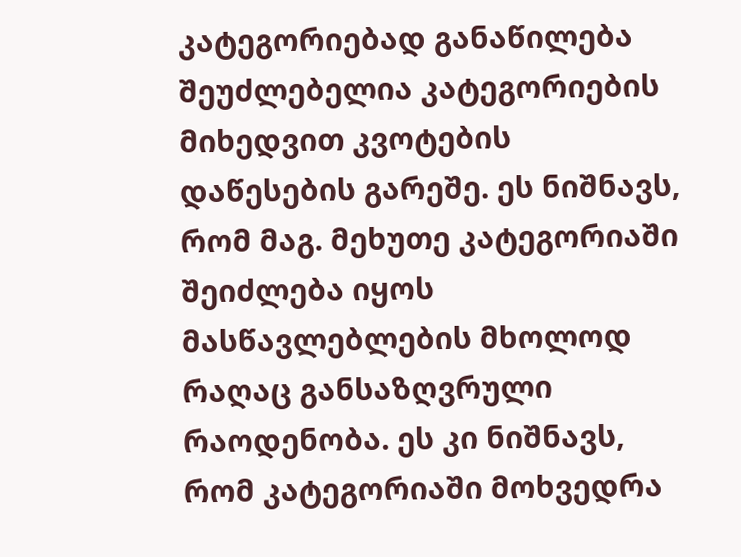კატეგორიებად განაწილება შეუძლებელია კატეგორიების მიხედვით კვოტების დაწესების გარეშე. ეს ნიშნავს, რომ მაგ. მეხუთე კატეგორიაში შეიძლება იყოს მასწავლებლების მხოლოდ რაღაც განსაზღვრული რაოდენობა. ეს კი ნიშნავს, რომ კატეგორიაში მოხვედრა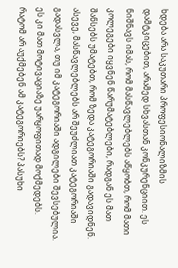ხდება არა საკუთარი პროფესიონალიზმის დამტკიცებით, არამედ სხვასთან კონკურენციით. ეს ნიშნავს იმას, რომ მასწავლებლებს აწყობთ, რომ მათი კოლეგები იყვნენ წარუმატებლები, რადგან ეს მათ შანსებს უმატებთ, რომ ზედა კატეგორიაში გადავიდნენ. ასევე, მასწავლებლებს არ შეუძლიათ კატეგორიაში გადასვლა, თუ იმ კატეგორიაში ადგილები შევსებულია. ეს კი მათ მოტივაციაზე უარყოფითად მოქმედებს.
რატომ არ აუქმებენ ამ კატეგორიებს? პასუხი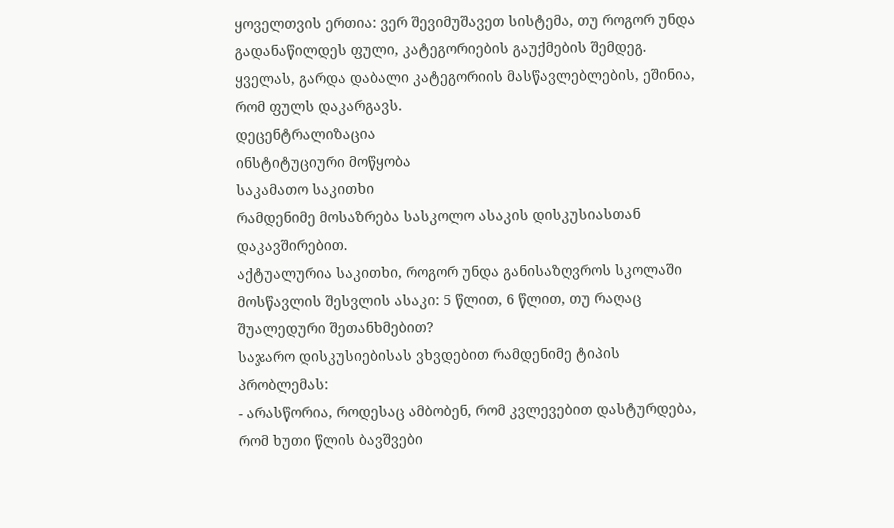ყოველთვის ერთია: ვერ შევიმუშავეთ სისტემა, თუ როგორ უნდა გადანაწილდეს ფული, კატეგორიების გაუქმების შემდეგ. ყველას, გარდა დაბალი კატეგორიის მასწავლებლების, ეშინია, რომ ფულს დაკარგავს.
დეცენტრალიზაცია
ინსტიტუციური მოწყობა
საკამათო საკითხი
რამდენიმე მოსაზრება სასკოლო ასაკის დისკუსიასთან დაკავშირებით.
აქტუალურია საკითხი, როგორ უნდა განისაზღვროს სკოლაში მოსწავლის შესვლის ასაკი: 5 წლით, 6 წლით, თუ რაღაც შუალედური შეთანხმებით?
საჯარო დისკუსიებისას ვხვდებით რამდენიმე ტიპის პრობლემას:
- არასწორია, როდესაც ამბობენ, რომ კვლევებით დასტურდება, რომ ხუთი წლის ბავშვები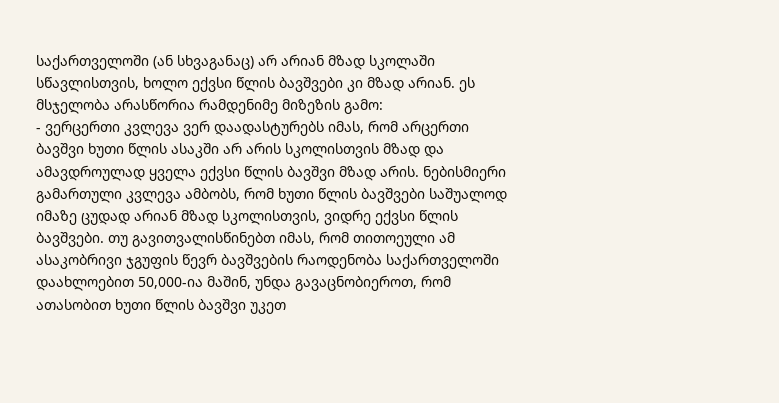საქართველოში (ან სხვაგანაც) არ არიან მზად სკოლაში სწავლისთვის, ხოლო ექვსი წლის ბავშვები კი მზად არიან. ეს მსჯელობა არასწორია რამდენიმე მიზეზის გამო:
- ვერცერთი კვლევა ვერ დაადასტურებს იმას, რომ არცერთი ბავშვი ხუთი წლის ასაკში არ არის სკოლისთვის მზად და ამავდროულად ყველა ექვსი წლის ბავშვი მზად არის. ნებისმიერი გამართული კვლევა ამბობს, რომ ხუთი წლის ბავშვები საშუალოდ იმაზე ცუდად არიან მზად სკოლისთვის, ვიდრე ექვსი წლის ბავშვები. თუ გავითვალისწინებთ იმას, რომ თითოეული ამ ასაკობრივი ჯგუფის წევრ ბავშვების რაოდენობა საქართველოში დაახლოებით 50,000-ია მაშინ, უნდა გავაცნობიეროთ, რომ ათასობით ხუთი წლის ბავშვი უკეთ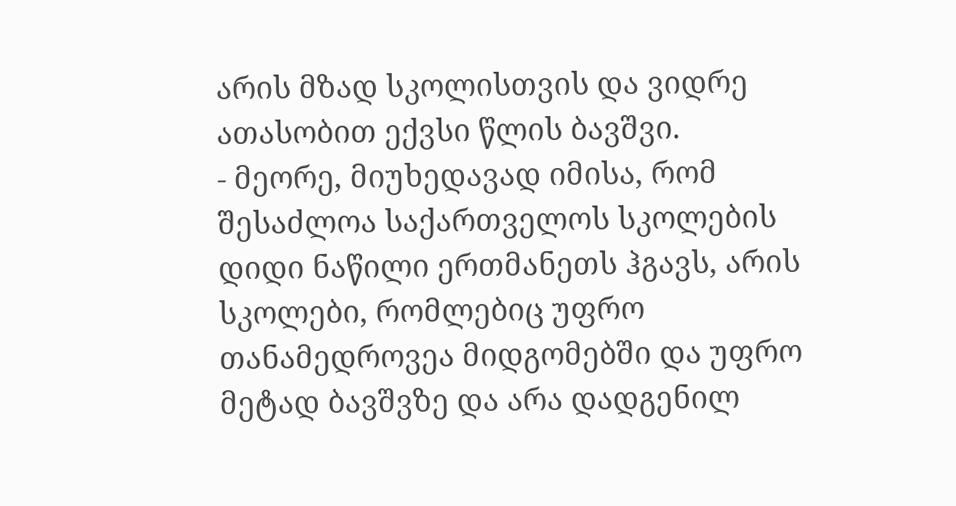არის მზად სკოლისთვის და ვიდრე ათასობით ექვსი წლის ბავშვი.
- მეორე, მიუხედავად იმისა, რომ შესაძლოა საქართველოს სკოლების დიდი ნაწილი ერთმანეთს ჰგავს, არის სკოლები, რომლებიც უფრო თანამედროვეა მიდგომებში და უფრო მეტად ბავშვზე და არა დადგენილ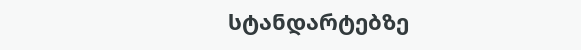სტანდარტებზე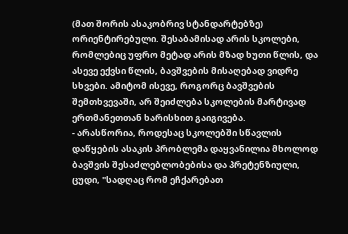(მათ შორის ასაკობრივ სტანდარტებზე) ორიენტირებული. შესაბამისად არის სკოლები, რომლებიც უფრო მეტად არის მზად ხუთი წლის, და ასევე ექვსი წლის, ბავშვების მისაღებად ვიდრე სხვები. ამიტომ ისევე, როგორც ბავშვების შემთხვევაში, არ შეიძლება სკოლების მარტივად ერთმანეთთან ხარისხით გაიგივება.
- არასწორია, როდესაც სკოლებში სწავლის დაწყების ასაკის პრობლემა დაყვანილია მხოლოდ ბავშვის შესაძლებლობებისა და პრეტენზიული, ცუდი, "სადღაც რომ ეჩქარებათ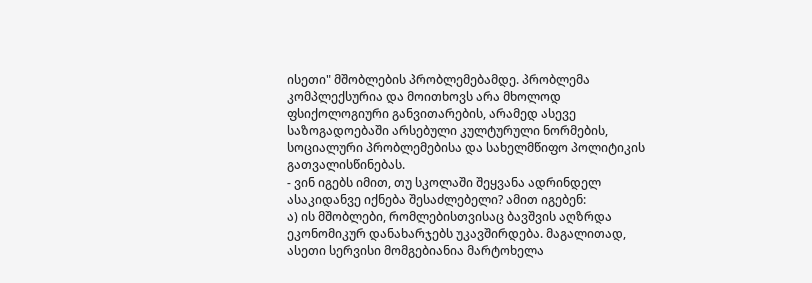ისეთი" მშობლების პრობლემებამდე. პრობლემა კომპლექსურია და მოითხოვს არა მხოლოდ ფსიქოლოგიური განვითარების, არამედ ასევე საზოგადოებაში არსებული კულტურული ნორმების, სოციალური პრობლემებისა და სახელმწიფო პოლიტიკის გათვალისწინებას.
- ვინ იგებს იმით, თუ სკოლაში შეყვანა ადრინდელ ასაკიდანვე იქნება შესაძლებელი? ამით იგებენ:
ა) ის მშობლები, რომლებისთვისაც ბავშვის აღზრდა ეკონომიკურ დანახარჯებს უკავშირდება. მაგალითად, ასეთი სერვისი მომგებიანია მარტოხელა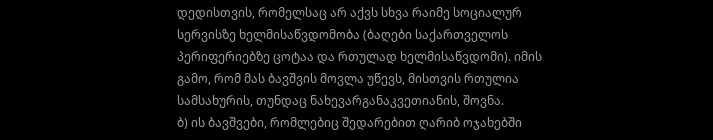დედისთვის, რომელსაც არ აქვს სხვა რაიმე სოციალურ სერვისზე ხელმისაწვდომობა (ბაღები საქართველოს პერიფერიებზე ცოტაა და რთულად ხელმისაწვდომი). იმის გამო, რომ მას ბავშვის მოვლა უწევს, მისთვის რთულია სამსახურის, თუნდაც ნახევარგანაკვეთიანის, შოვნა.
ბ) ის ბავშვები, რომლებიც შედარებით ღარიბ ოჯახებში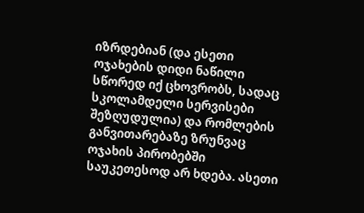იზრდებიან (და ესეთი ოჯახების დიდი ნაწილი სწორედ იქ ცხოვრობს, სადაც სკოლამდელი სერვისები შეზღუდულია) და რომლების განვითარებაზე ზრუნვაც ოჯახის პირობებში საუკეთესოდ არ ხდება. ასეთი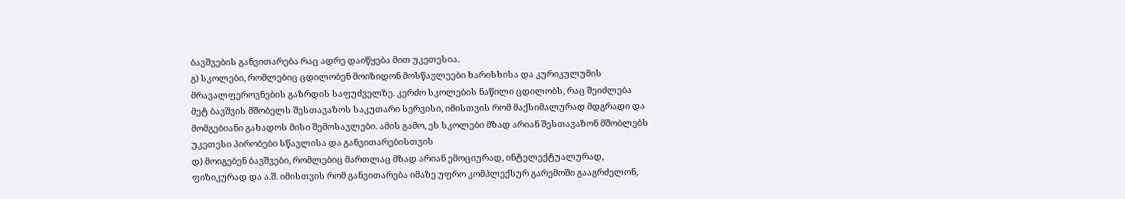ბავშვების განვითარება რაც ადრე დაიწყება მით უკეთესია.
გ) სკოლები, რომლებიც ცდილობენ მოიზიდონ მოსწავლეები ხარისხისა და კურიკულუმის მრავალფეროვნების გაზრდის საფუძველზე. კერძო სკოლების ნაწილი ცდილობს, რაც შეიძლება მეტ ბავშვის მშობელს შესთავაზოს საკუთარი სერვისი, იმისთვის რომ მაქსიმალურად მდგრადი და მომგებიანი გახადოს მისი შემოსავლები. ამის გამო, ეს სკოლები მზად არიან შესთავაზონ მშობლებს უკეთესი პირობები სწავლისა და განვითარებისთვის
დ) მოიგებენ ბავშვები, რომლებიც მართლაც მზად არიან ემოციურად, ინტელექტუალურად, ფიზიკურად და ა.შ. იმისთვის რომ განვითარება იმაზე უფრო კომპლექსურ გარემოში გააგრძელონ,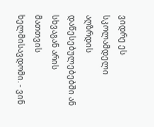ვიდრე ეს სკოლამდელი აღზრდის დაწესებულებებში ან სხვაგან არის მათთვის ხელმისავდომი. - ვინ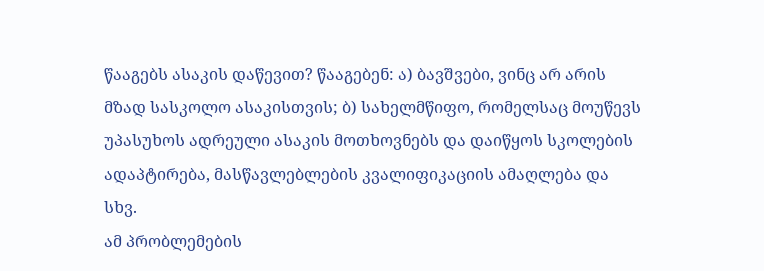წააგებს ასაკის დაწევით? წააგებენ: ა) ბავშვები, ვინც არ არის მზად სასკოლო ასაკისთვის; ბ) სახელმწიფო, რომელსაც მოუწევს უპასუხოს ადრეული ასაკის მოთხოვნებს და დაიწყოს სკოლების ადაპტირება, მასწავლებლების კვალიფიკაციის ამაღლება და სხვ.
ამ პრობლემების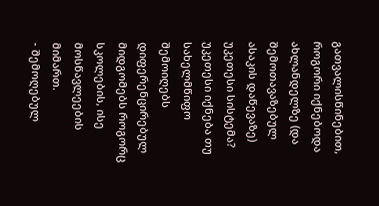გათვალისწინებით, როგორი იქნებოდა ახლანდელზე (და შემოთავაზებულ ასაკის დაწევაზე) უკეთესი სისტემა? უკეთესი იქნება თუ სახელმწიფო შემოიღებს დიფერენცირებულ მიდგომებს როგორც სკოლების, ისე მოსწავლეების მიმართ.
- შემოღებულ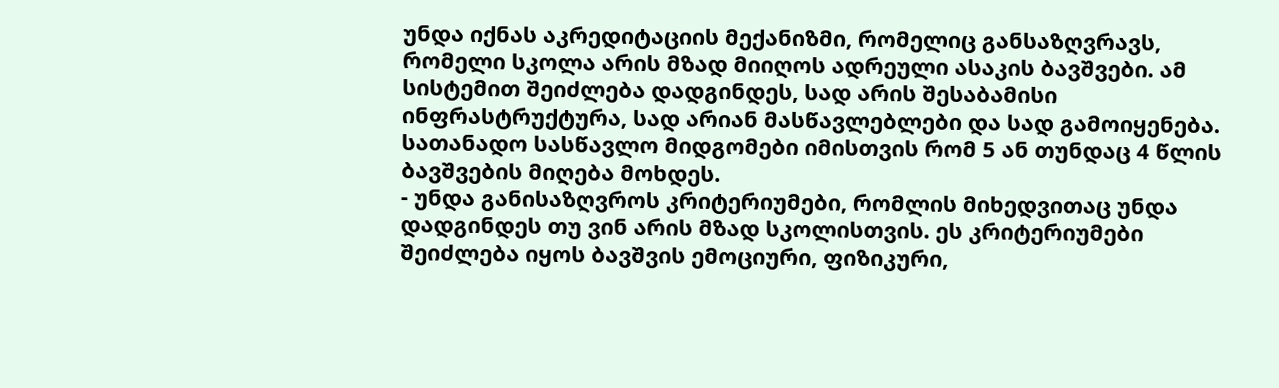უნდა იქნას აკრედიტაციის მექანიზმი, რომელიც განსაზღვრავს, რომელი სკოლა არის მზად მიიღოს ადრეული ასაკის ბავშვები. ამ სისტემით შეიძლება დადგინდეს, სად არის შესაბამისი ინფრასტრუქტურა, სად არიან მასწავლებლები და სად გამოიყენება. სათანადო სასწავლო მიდგომები იმისთვის რომ 5 ან თუნდაც 4 წლის ბავშვების მიღება მოხდეს.
- უნდა განისაზღვროს კრიტერიუმები, რომლის მიხედვითაც უნდა დადგინდეს თუ ვინ არის მზად სკოლისთვის. ეს კრიტერიუმები შეიძლება იყოს ბავშვის ემოციური, ფიზიკური,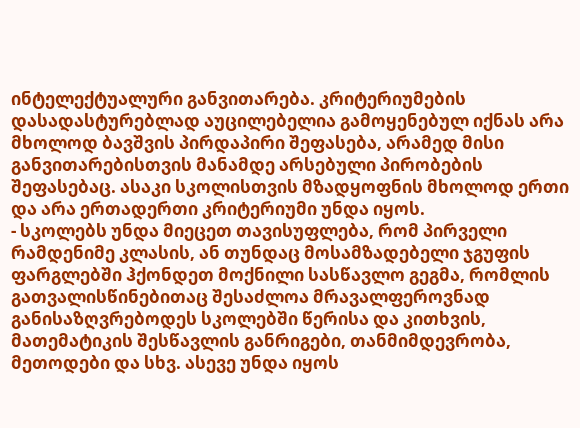ინტელექტუალური განვითარება. კრიტერიუმების დასადასტურებლად აუცილებელია გამოყენებულ იქნას არა მხოლოდ ბავშვის პირდაპირი შეფასება, არამედ მისი განვითარებისთვის მანამდე არსებული პირობების შეფასებაც. ასაკი სკოლისთვის მზადყოფნის მხოლოდ ერთი და არა ერთადერთი კრიტერიუმი უნდა იყოს.
- სკოლებს უნდა მიეცეთ თავისუფლება, რომ პირველი რამდენიმე კლასის, ან თუნდაც მოსამზადებელი ჯგუფის ფარგლებში ჰქონდეთ მოქნილი სასწავლო გეგმა, რომლის გათვალისწინებითაც შესაძლოა მრავალფეროვნად განისაზღვრებოდეს სკოლებში წერისა და კითხვის, მათემატიკის შესწავლის განრიგები, თანმიმდევრობა, მეთოდები და სხვ. ასევე უნდა იყოს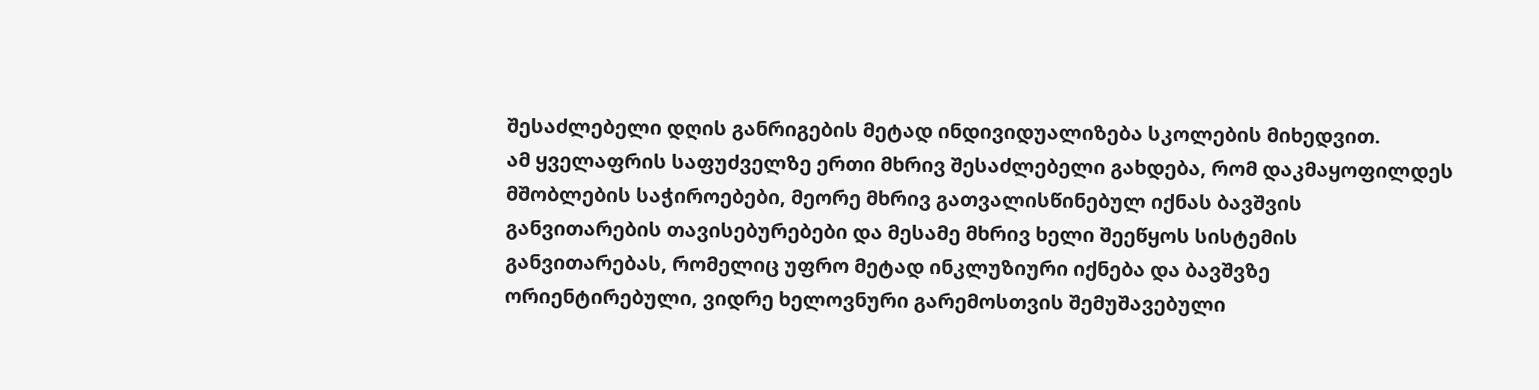შესაძლებელი დღის განრიგების მეტად ინდივიდუალიზება სკოლების მიხედვით.
ამ ყველაფრის საფუძველზე ერთი მხრივ შესაძლებელი გახდება, რომ დაკმაყოფილდეს მშობლების საჭიროებები, მეორე მხრივ გათვალისწინებულ იქნას ბავშვის განვითარების თავისებურებები და მესამე მხრივ ხელი შეეწყოს სისტემის განვითარებას, რომელიც უფრო მეტად ინკლუზიური იქნება და ბავშვზე ორიენტირებული, ვიდრე ხელოვნური გარემოსთვის შემუშავებული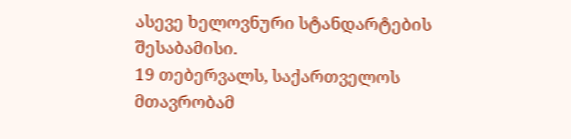ასევე ხელოვნური სტანდარტების შესაბამისი.
19 თებერვალს, საქართველოს მთავრობამ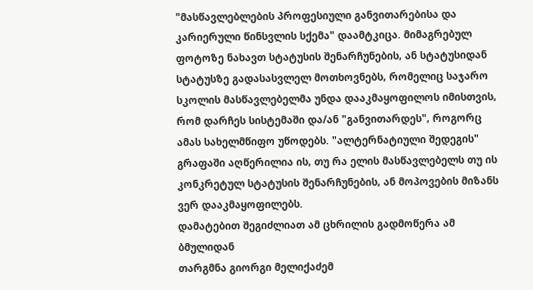"მასწავლებლების პროფესიული განვითარებისა და კარიერული წინსვლის სქემა" დაამტკიცა. მიმაგრებულ ფოტოზე ნახავთ სტატუსის შენარჩუნების, ან სტატუსიდან სტატუსზე გადასასვლელ მოთხოვნებს, რომელიც საჯარო სკოლის მასწავლებელმა უნდა დააკმაყოფილოს იმისთვის, რომ დარჩეს სისტემაში და/ან "განვითარდეს", როგორც ამას სახელმწიფო უწოდებს. "ალტერნატიული შედეგის" გრაფაში აღწერილია ის, თუ რა ელის მასწავლებელს თუ ის კონკრეტულ სტატუსის შენარჩუნების, ან მოპოვების მიზანს ვერ დააკმაყოფილებს.
დამატებით შეგიძლიათ ამ ცხრილის გადმოწერა ამ ბმულიდან
თარგმნა გიორგი მელიქაძემ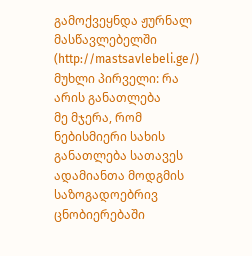გამოქვეყნდა ჟურნალ მასწავლებელში (http://mastsavlebeli.ge/)
მუხლი პირველი: რა არის განათლება
მე მჯერა, რომ ნებისმიერი სახის განათლება სათავეს ადამიანთა მოდგმის საზოგადოებრივ ცნობიერებაში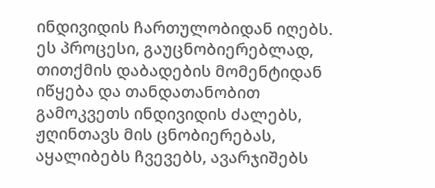ინდივიდის ჩართულობიდან იღებს. ეს პროცესი, გაუცნობიერებლად, თითქმის დაბადების მომენტიდან იწყება და თანდათანობით გამოკვეთს ინდივიდის ძალებს, ჟღინთავს მის ცნობიერებას, აყალიბებს ჩვევებს, ავარჯიშებს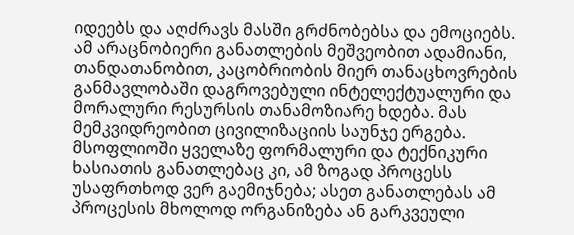იდეებს და აღძრავს მასში გრძნობებსა და ემოციებს. ამ არაცნობიერი განათლების მეშვეობით ადამიანი, თანდათანობით, კაცობრიობის მიერ თანაცხოვრების განმავლობაში დაგროვებული ინტელექტუალური და მორალური რესურსის თანამოზიარე ხდება. მას მემკვიდრეობით ცივილიზაციის საუნჯე ერგება. მსოფლიოში ყველაზე ფორმალური და ტექნიკური ხასიათის განათლებაც კი, ამ ზოგად პროცესს უსაფრთხოდ ვერ გაემიჯნება; ასეთ განათლებას ამ პროცესის მხოლოდ ორგანიზება ან გარკვეული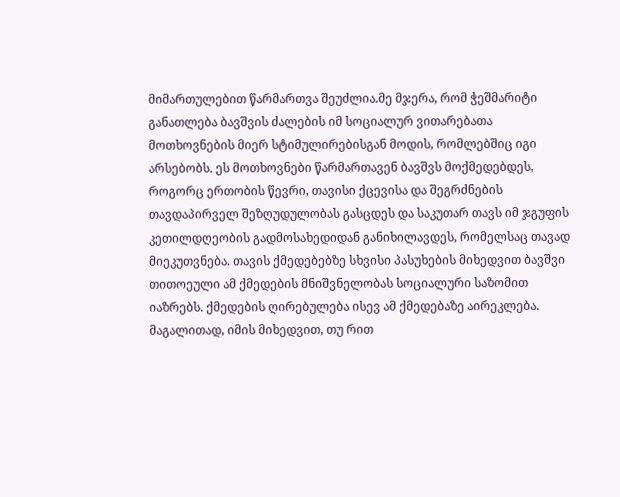მიმართულებით წარმართვა შეუძლია.მე მჯერა, რომ ჭეშმარიტი განათლება ბავშვის ძალების იმ სოციალურ ვითარებათა მოთხოვნების მიერ სტიმულირებისგან მოდის, რომლებშიც იგი არსებობს. ეს მოთხოვნები წარმართავენ ბავშვს მოქმედებდეს, როგორც ერთობის წევრი, თავისი ქცევისა და შეგრძნების თავდაპირველ შეზღუდულობას გასცდეს და საკუთარ თავს იმ ჯგუფის კეთილდღეობის გადმოსახედიდან განიხილავდეს, რომელსაც თავად მიეკუთვნება. თავის ქმედებებზე სხვისი პასუხების მიხედვით ბავშვი თითოეული ამ ქმედების მნიშვნელობას სოციალური საზომით იაზრებს. ქმედების ღირებულება ისევ ამ ქმედებაზე აირეკლება. მაგალითად, იმის მიხედვით, თუ რით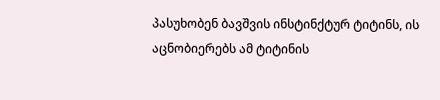პასუხობენ ბავშვის ინსტინქტურ ტიტინს, ის აცნობიერებს ამ ტიტინის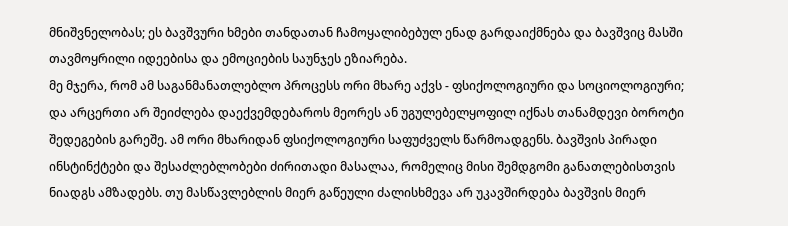მნიშვნელობას; ეს ბავშვური ხმები თანდათან ჩამოყალიბებულ ენად გარდაიქმნება და ბავშვიც მასში თავმოყრილი იდეებისა და ემოციების საუნჯეს ეზიარება.
მე მჯერა, რომ ამ საგანმანათლებლო პროცესს ორი მხარე აქვს - ფსიქოლოგიური და სოციოლოგიური; და არცერთი არ შეიძლება დაექვემდებაროს მეორეს ან უგულებელყოფილ იქნას თანამდევი ბოროტი შედეგების გარეშე. ამ ორი მხარიდან ფსიქოლოგიური საფუძველს წარმოადგენს. ბავშვის პირადი ინსტინქტები და შესაძლებლობები ძირითადი მასალაა, რომელიც მისი შემდგომი განათლებისთვის ნიადგს ამზადებს. თუ მასწავლებლის მიერ გაწეული ძალისხმევა არ უკავშირდება ბავშვის მიერ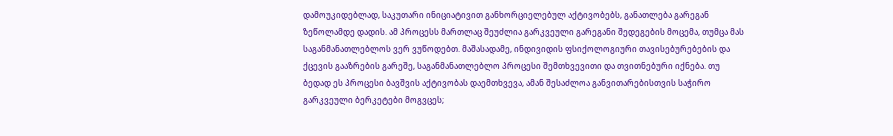დამოუკიდებლად, საკუთარი ინიციატივით განხორციელებულ აქტივობებს, განათლება გარეგან ზეწოლამდე დადის. ამ პროცესს მართლაც შეუძლია გარკვეული გარეგანი შედეგების მოცემა, თუმცა მას საგანმანათლებლოს ვერ ვუწოდებთ. მაშასადამე, ინდივიდის ფსიქოლოგიური თავისებურებების და ქცევის გააზრების გარეშე, საგანმანათლებლო პროცესი შემთხვევითი და თვითნებური იქნება. თუ ბედად ეს პროცესი ბავშვის აქტივობას დაემთხვევა, ამან შესაძლოა განვითარებისთვის საჭირო გარკვეული ბერკეტები მოგვცეს;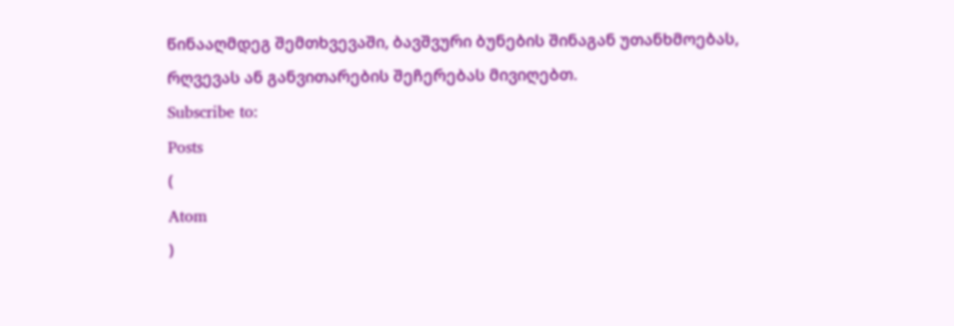წინააღმდეგ შემთხვევაში, ბავშვური ბუნების შინაგან უთანხმოებას, რღვევას ან განვითარების შეჩერებას მივიღებთ.
Subscribe to:
Posts
(
Atom
)